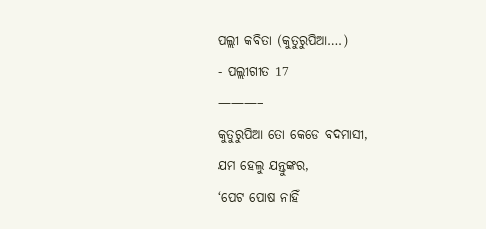ପଲ୍ଲୀ କବିତା (କୁତୁରୁପିଆ….)
- ପଲ୍ଲୀଗୀତ 17
———–
କୁତୁରୁପିଆ ତୋ କେଡେ ବଦମାସୀ,
ଯମ ହେଲୁ ଯନ୍ତୁଙ୍କର,
‘ପେଟ ପୋଷ ନାହିଁ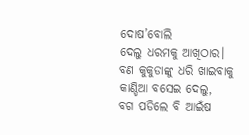ଦୋଷ’ବୋଲି
ଦେଲୁ ଧରମକୁ ଆଖିଠାର।
ବଣ କୁକୁଡାଙ୍କୁ ଧରି ଖାଇବାକୁ
କାଣ୍ଡିଆ ବସେଇ ଦେଲୁ,
ବଗ ପଡିଲେ ବି ଆଇଁଷ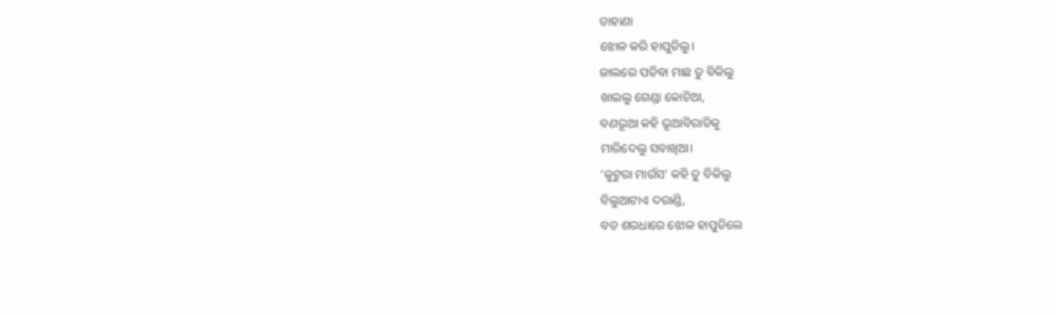ଡାହାଣା
ଝୋଳ କରି ହାପୁଡିଲୁ।
ଜାଲରେ ପଡିବା ମାଛ ତୁ ବିକିଲୁ
ଖାଇଲୁ ଗେଣ୍ଡା କୋଚିଆ,
ବଣଭୂଆ କହି ଭୂଆବିରାଡିକୁ
ମାରିଦେଲୁ ସବାଖିଆ।
‘କୁଟୁରା ମାଉଁସ’ କହି ତୁ ବିକିଲୁ
ବିଲୁଆଟାଏ ଦରାଣ୍ଡି,
ବଡ ଶରଧାରେ ଝୋଳ ହାପୁଡିଲେ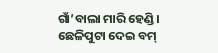ଗାଁ’ବାଲା ମାରି ହେଣ୍ଡି।
ଛେଳିପୁଟା ଦେଇ ବମ୍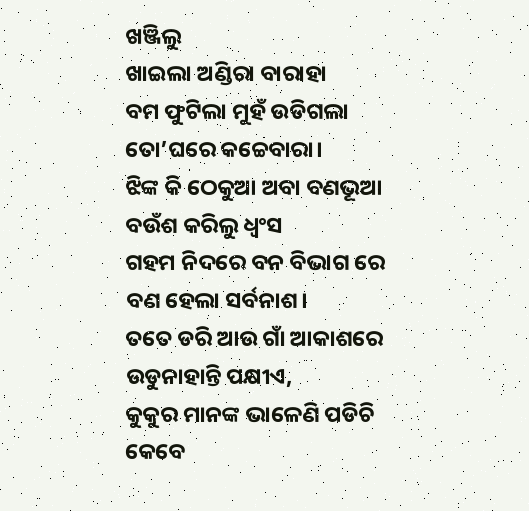ଖଞ୍ଜିଲୁ
ଖାଇଲା ଅଣ୍ଡିରା ବାରାହା
ବମ ଫୁଟିଲା ମୁହଁ ଉଡିଗଲା
ତୋ’ଘରେ କଚ୍ଚେବାରା।
ଝିଙ୍କ କି ଠେକୁଆ ଅବା ବଣଭୂଆ
ବଉଁଶ କରିଲୁ ଧ୍ୱଂସ
ଗହମ ନିଦରେ ବନ ବିଭାଗ ରେ
ବଣ ହେଲା ସର୍ବନାଶ।
ତତେ ଡରି ଆଉ ଗାଁ ଆକାଶରେ
ଉଡୁନାହାନ୍ତି ପକ୍ଷୀଏ,
କୁକୁର ମାନଙ୍କ ଭାଳେଣି ପଡିଚି
କେବେ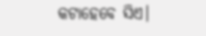କଟାହେବେ ସିଏ।